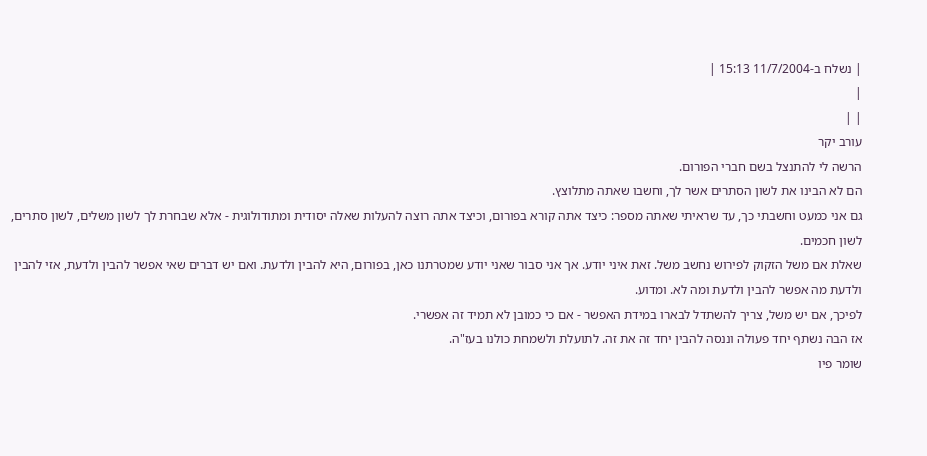| נשלח ב-11/7/2004 15:13 |
|
| |
עורב יקר
הרשה לי להתנצל בשם חברי הפורום.
הם לא הבינו את לשון הסתרים אשר לך, וחשבו שאתה מתלוצץ.
גם אני כמעט וחשבתי כך, עד שראיתי שאתה מספר: כיצד אתה קורא בפורום, וכיצד אתה רוצה להעלות שאלה יסודית ומתודולוגית - אלא שבחרת לך לשון משלים, לשון סתרים, לשון חכמים.
שאלת אם משל הזקוק לפירוש נחשב משל. זאת איני יודע. אך אני סבור שאני יודע שמטרתנו כאן, בפורום, היא להבין ולדעת. ואם יש דברים שאי אפשר להבין ולדעת, אזי להבין ולדעת מה אפשר להבין ולדעת ומה לא. ומדוע.
לפיכך, אם יש משל, צריך להשתדל לבארו במידת האפשר - אם כי כמובן לא תמיד זה אפשרי.
אז הבה נשתף יחד פעולה וננסה להבין יחד זה את זה. לתועלת ולשמחת כולנו בעז"ה.
שומר פיו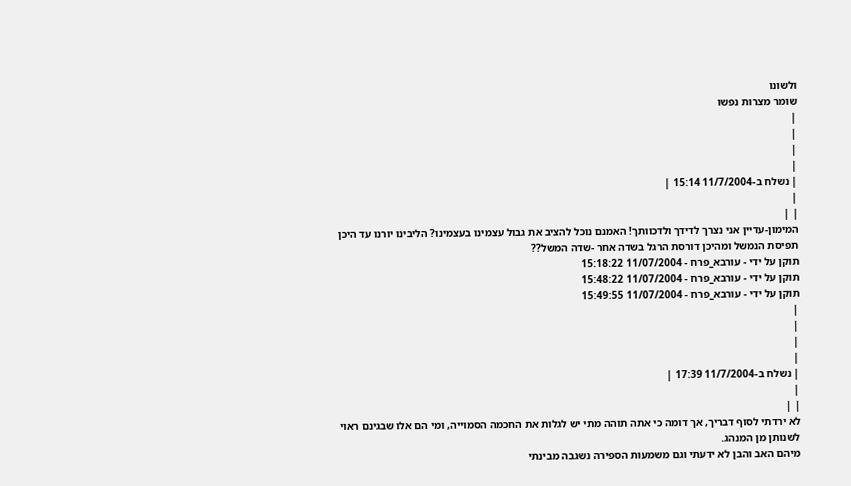ולשונו
שומר מצרות נפשו
|
|
|
|
| נשלח ב-11/7/2004 15:14 |
|
| |
המימון-עדיין אני נצרך לדידך ולדכוותך! האמנם נוכל להציב את גבול עצמינו בעצמינו? הליבינו יורנו עד היכן תפיסת הנמשל ומהיכן דורסת הרגל בשדה אחר -שדה המשל??
תוקן על ידי - עורבא_פרח - 11/07/2004 15:18:22
תוקן על ידי - עורבא_פרח - 11/07/2004 15:48:22
תוקן על ידי - עורבא_פרח - 11/07/2004 15:49:55
|
|
|
|
| נשלח ב-11/7/2004 17:39 |
|
| |
לא ירדתי לסוף דבריך, אך דומה כי אתה תוהה מתי יש לגלות את החכמה הסמוייה, ומי הם אלו שבגינם ראוי לשנותן מן המנהג.
מיהם האב והבן לא ידעתי וגם משמעות הספירה נשגבה מבינתי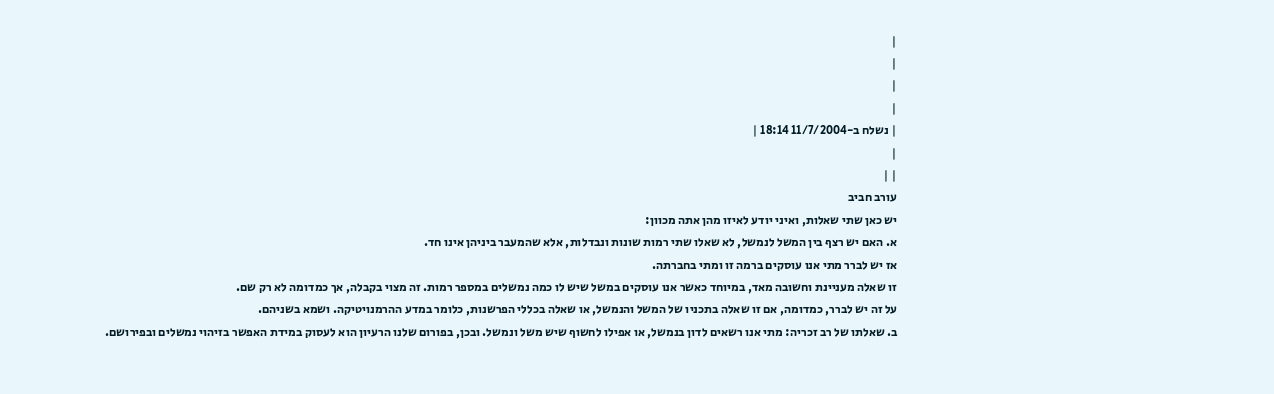|
|
|
|
| נשלח ב-11/7/2004 18:14 |
|
| |
עורב חביב
יש כאן שתי שאלות, ואיני יודע לאיזו מהן אתה מכוון:
א. האם יש רצף בין המשל לנמשל, לא שאלו שתי רמות שונות ונבדלות, אלא שהמעבר ביניהן אינו חד.
אז יש לברר מתי אנו עוסקים ברמה זו ומתי בחברתה.
זו שאלה מעניינת וחשובה מאד, במיוחד כאשר אנו עוסקים במשל שיש לו כמה נמשלים במספר רמות. זה מצוי בקבלה, אך כמדומה לא רק שם.
על זה יש לברר, כמדומה, אם זו שאלה בתכניו של המשל והנמשל, או שאלה בכללי הפרשנות, כלומר במדע ההרמנויטיקה. ושמא בשניהם.
ב. שאלתו של רב זכריה: מתי אנו רשאים לדון בנמשל, או אפילו לחשוף שיש משל ונמשל. ובכן, בפורום שלנו הרעיון הוא לעסוק במידת האפשר בזיהוי נמשלים ובפירושם.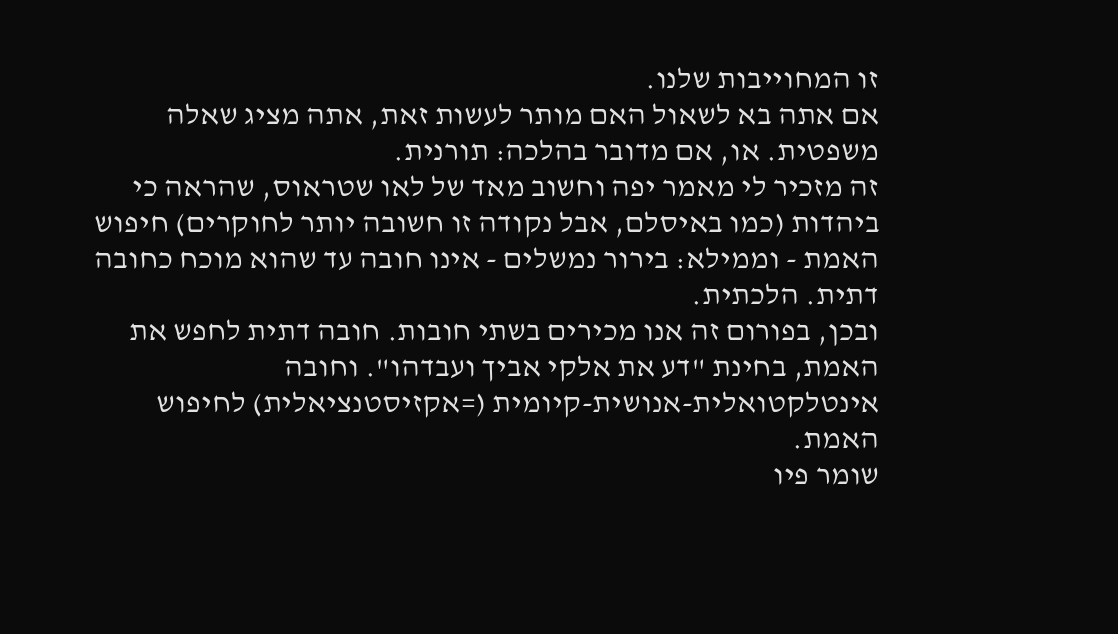זו המחוייבות שלנו.
אם אתה בא לשאול האם מותר לעשות זאת, אתה מציג שאלה משפטית. או, אם מדובר בהלכה: תורנית.
זה מזכיר לי מאמר יפה וחשוב מאד של לאו שטראוס, שהראה כי ביהדות (כמו באיסלם, אבל נקודה זו חשובה יותר לחוקרים) חיפוש האמת - וממילא: בירור נמשלים - אינו חובה עד שהוא מוכח כחובה דתית. הלכתית.
ובכן, בפורום זה אנו מכירים בשתי חובות. חובה דתית לחפש את האמת, בחינת "דע את אלקי אביך ועבדהו". וחובה אינטלקטואלית-אנושית-קיומית (=אקזיסטנציאלית) לחיפוש האמת.
שומר פיו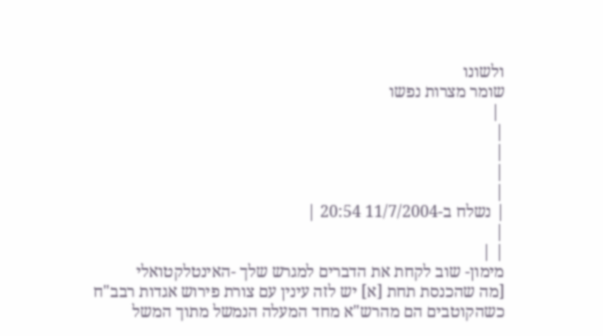ולשונו
שומר מצרות נפשו
 |
|
|
|
|
| נשלח ב-11/7/2004 20:54 |
|
| |
מימון- שוב לקחת את הדברים למגרש שלך -האינטלקטואלי
[מה שהכנסת תחת [א] יש לזה עינין עם צורת פירוש אגדות רבב"ח כשהקוטבים הם מהרש"א מחד המעלה הנמשל מתוך המשל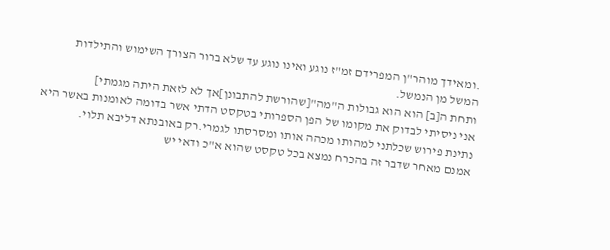.ומאידך מוהר"ן המפרידם זמ"ז נוגע ואינו נוגע עד שלא ברור הצורך השימוש והתילדות המשל מן הנמשל.
ותחת ה[ב] הוא הוא גבולות ה"מה"[שהורשת להתבונן]אך לא לזאת היתה מגמתי]
אני ניסיתי לבדוק את מקומו של הפן הספרותי בטקסט הדתי אשר בדומה לאומנות באשר היא נתינת פירוש שכלתני למהותו מכהה אותו ומסרסתו לגמרי.רק באובנתא דליבא תלוי.
אמנם מאחר שדבר זה בהכרח נמצא בכל טקסט שהוא א"כ ודאי יש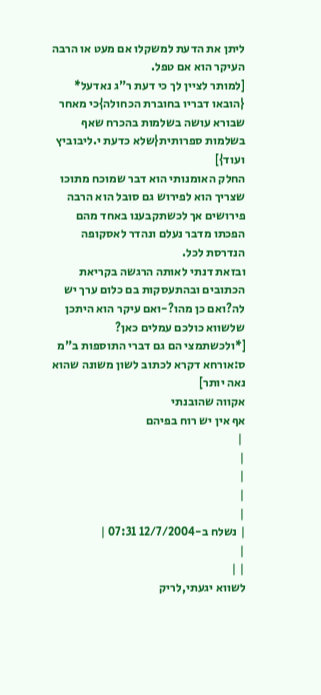ליתן את הדעת למשקלו אם מעט או הרבה העיקר הוא אם טפל.
[למותר לציין לך כי דעת ר"ג נאדעל* {הובאו דבריו בחוברת הכחולה}כי מאחר שבורא עושה בשלמות בהכרח שאף בשלמות ספרותית{שלא כדעת י.ליבוביץ ועוד}]
החלק האומנותי הוא דבר שמוכח מתוכו שצריך הוא לפירוש גם סובל הוא הרבה פירושים אך לכשתקבענו באחד מהם הפכתו מדבר נעלם ונהדר לאסקופה הנדרסת לכל.
ובזאת דנתי לאותה הרגשה בקריאת הכתובים ובהתעסקות בם כלום ערך יש לה?ואם כן מהו?-ואם עיקר הוא היתכן שלשווא כולכם עמלים כאן?
[*ולכשתמצי הם גם דברי התוספות ב"מ ס:אורחא דקרא לכתוב לשון משונה שהוא נאה יותר]
אקווה שהובנתי
אף אין יש רוח בפיהם
 |
|
|
|
|
| נשלח ב-12/7/2004 07:31 |
|
| |
לשווא יגעתי,לריק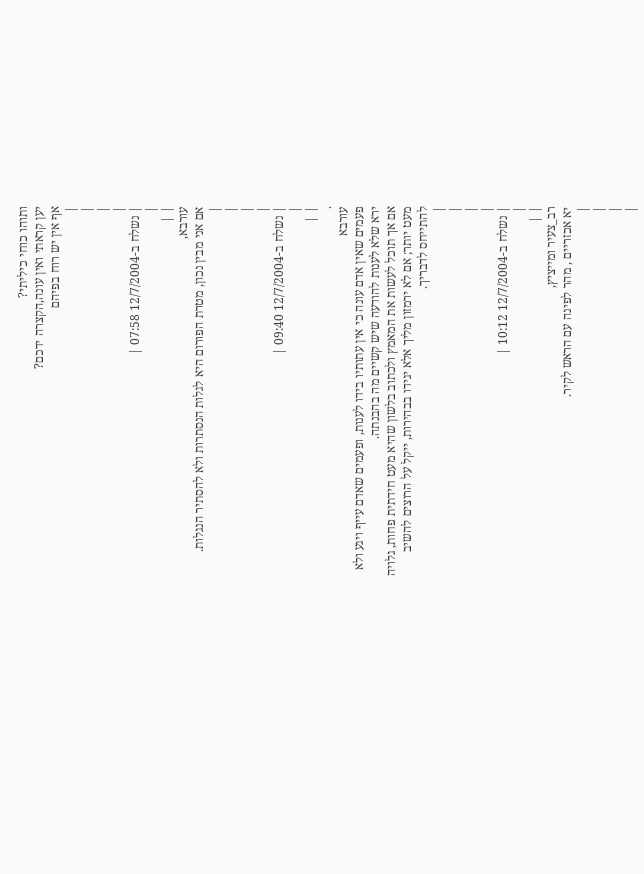ותוהו כוחי כיליתי?
יען קראתי ואין עונה,הקצרה ידכם?
אף אין יש רוח בפיהם
|
|
|
|
| נשלח ב-12/7/2004 07:58 |
|
| |
עורבא,
אם אני מבין נכון, מטרת הפורום היא לגלות הנסתרות ולא להסתיר הנגלות.
|
|
|
|
| נשלח ב-12/7/2004 09:40 |
|
| |
.
עורבא
פעמים שאין אדם עונה כי אין עתותיו בידו לענות, ופעמים שאדם עייף ויגע ולא ירא שלא לענות להודעה שיש קשיים מה בהבנתה.
אם אך תוכל לעשות את המאמץ ולכתוב בלשון שהיא מעט חידתית פחות, גלויה מעט יותר; אם לא ירמזון מליך אלא יגידו בבהירות, ייקל על הרוצים להשיב להתייחס לדבריך.
|
|
|
|
| נשלח ב-12/7/2004 10:12 |
|
| |
רב_צעיר ומייציץ,
יא אכזריים , מהר לפינה עם הראש לקיר.
|
|
|
|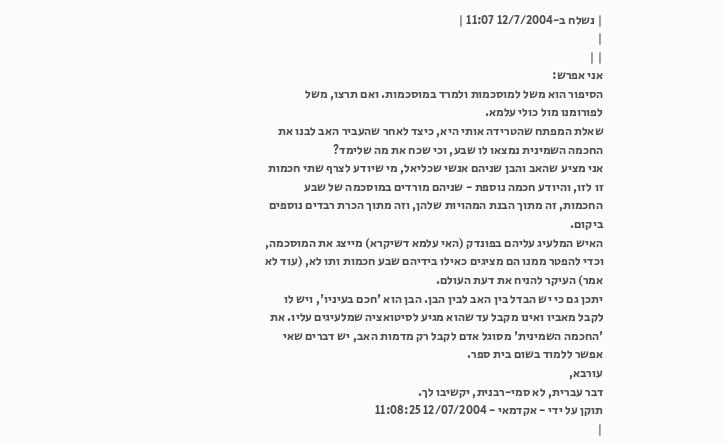| נשלח ב-12/7/2004 11:07 |
|
| |
אני אפרש:
הסיפור הוא משל למוסכמות ולמרד במוסכמות. ואם תרצו, משל לפורומנו מול כולי עלמא.
שאלת המפתח שהטרידה אותי היא, כיצד לאחר שהעביר האב לבנו את החכמה השמינית נמצאו לו שבע, וכי שכח את מה שלימד?
אני מציע שהאב והבן שניהם אנשי שכליאל, מי שיודע לצרף שתי חכמות זו לזו, והיודע חכמה נוספת - שניהם מורדים במוסכמה של שבע החכמות, זה מתוך הבנת המהויות שלהן, וזה מתוך הכרת רבדים נוספים ביקום.
האיש המלעיג עליהם בפונדק (האי עלמא דשיקרא) מייצג את המוסכמה, וכדי להפטר ממנו הם מציגים כאילו בידיהם שבע חכמות ותו לא, (עוד לא אמר) העיקר להניח את דעת העולם.
יתכן גם כי יש הבדל בין האב לבין הבן. הבן הוא 'חכם בעיניו', ויש לו לקבל מאביו ואינו מקבל עד שהוא מגיע לסיטואציה שמלעיגים עליו. את 'החכמה השמינית' מסוגל אדם לקבל רק מדמות האב, יש דברים שאי אפשר ללמוד בשום בית ספר.
עורבא,
דבר עברית, לא סמי-רבנית, יקשיבו לך.
תוקן על ידי - אקדמאי - 12/07/2004 11:08:25
|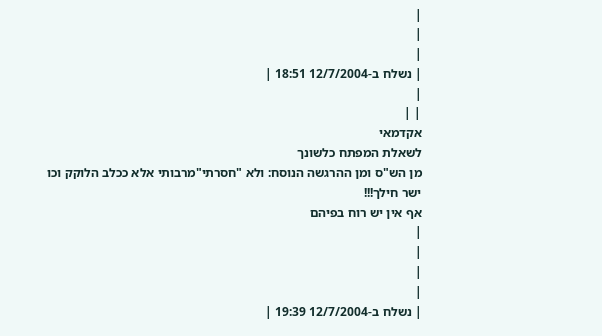|
|
|
| נשלח ב-12/7/2004 18:51 |
|
| |
אקדמאי
לשאלת המפתח כלשונך
מן הש"ס ומן ההרגשה הנוסח: ולא "חסרתי"מרבותי אלא ככלב הלוקק וכו
ישר חילך!!!
אף אין יש רוח בפיהם
|
|
|
|
| נשלח ב-12/7/2004 19:39 |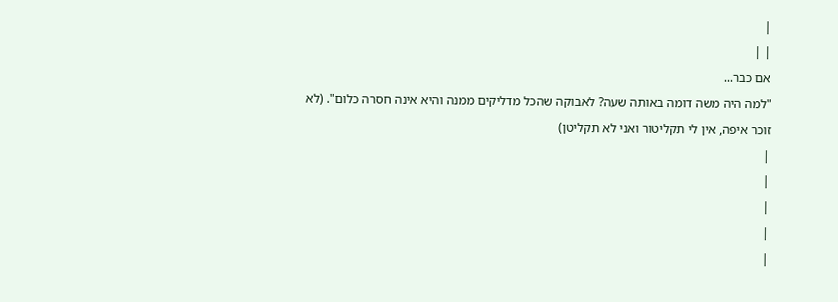|
| |
אם כבר...
"למה היה משה דומה באותה שעה? לאבוקה שהכל מדליקים ממנה והיא אינה חסרה כלום". (לא זוכר איפה, אין לי תקליטור ואני לא תקליטן)
|
|
|
|
|